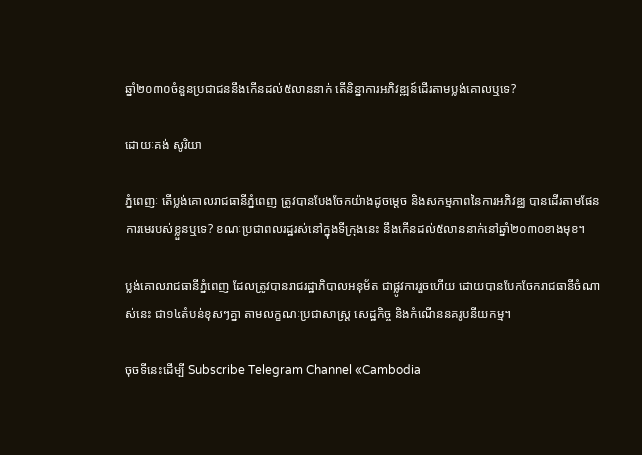ឆ្នាំ២០៣០ចំនួនប្រជាជននឹងកើនដល់៥លាននាក់ តើនិន្នាការអភិវឌ្ឍន៍ដើរតាមប្លង់គោលឬទេ?

ដោយៈគង់ សូរិយា

ភ្នំពេញៈ តើប្លង់គោលរាជធានីភ្នំពេញ ត្រូវបានបែងចែកយ៉ាងដូចម្តេច និងសកម្មភាពនៃការអភិវឌ្ឈ បានដើរតាមផែនការមេរបស់ខ្លួនឬទេ? ខណៈប្រជាពលរដ្ឋរស់នៅក្នុងទីក្រុងនេះ នឹងកើនដល់៥លាននាក់នៅឆ្នាំ២០៣០ខាងមុខ។

ប្លង់គោលរាជធានីភ្នំពេញ ដែលត្រូវបានរាជរដ្ឋាភិបាលអនុម័ត ជាផ្លូវការរួចហើយ ដោយបានបែកចែករាជធានីចំណាស់នេះ ជា១៤តំបន់ខុសៗគ្នា តាមលក្ខណៈប្រជាសាស្រ្ត សេដ្ឋកិច្ច និងកំណើននគរូបនីយកម្ម។

ចុចទីនេះដើម្បី Subscribe Telegram Channel «Cambodia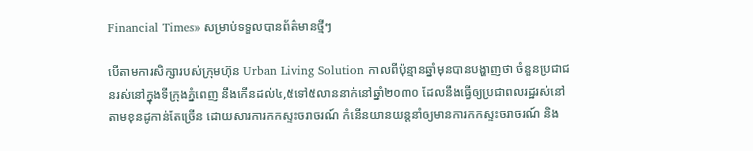Financial Times» សម្រាប់ទទួលបានព័ត៌មានថ្មីៗ

បើតាមការសិក្សារបស់ក្រុមហ៊ុន Urban Living Solution កាលពីប៉ុន្មានឆ្នាំមុនបានបង្ហាញថា ចំនួនប្រជាជនរស់នៅក្នុងទីក្រុងភ្នំពេញ នឹងកើនដល់៤,៥ទៅ៥លាននាក់នៅឆ្នាំ២០៣០ ដែលនឹងធ្វើឲ្យប្រជាពលរដ្ឋរស់នៅតាមខុនដូកាន់តែច្រើន ដោយសារការកកស្ទះចរាចរណ៍ កំនើនយានយន្តនាំឲ្យមានការកកស្ទះចរាចរណ៍ និង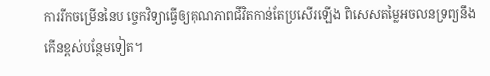ការរីកចម្រើននៃប ច្ចេកវិទ្យាធ្វើឲ្យគុណភាពជីវិតកាន់តែប្រសើរឡើង ពិសេសតម្លៃអចលនទ្រព្យនឹងកើនខ្ពស់បន្ថែមទៀត។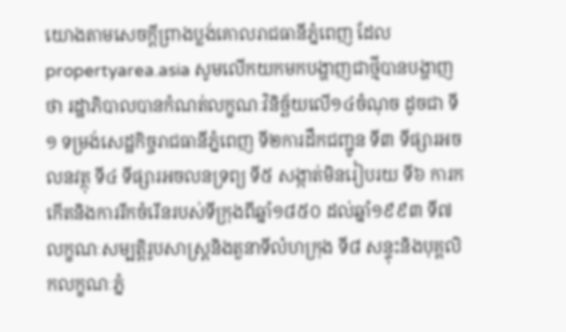យោងតាមសេចក្តីព្រាងប្លង់គោលរាជធានីភ្នំពេញ ដែល propertyarea.asia សូមលើកយកមកបង្ហាញជាថ្មីបានបង្ហាញថា រដ្ឋាភិបាលបានកំណត់លក្ខណៈវិនិច្ឆ័យលើ១៤ចំណុច ដូចជា ទី១ ទម្រង់សេដ្ឋកិច្ចរាជធានីភ្នំពេញ ទី២ការដឹកជញ្ជូន ទី៣ ទីផ្សារអចលនវត្ថុ ទី៤ ទីផ្សារអចលនទ្រព្យ ទី៥ សង្កាត់មិនរៀបរយ ទី៦ ការកកើតនិងការរីកចំរើនរបស់ទីក្រុងពីឆ្នាំ១៨៥០ ដល់ឆ្នាំ១៩៩៣ ទី៧ លក្ខណៈសម្បត្តិរូបសាស្រ្តនិងតួនាទីលំហក្រុង ទី៨ សន្ទុះនិងបុគ្គលិកលក្ខណៈភ្នំ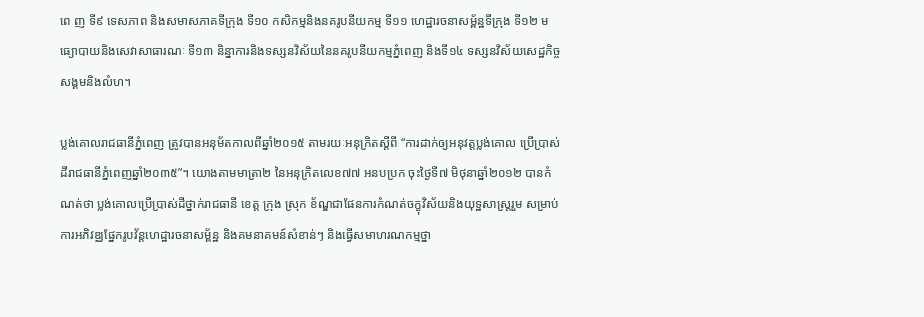ពេ ញ ទី៩ ទេសភាព និងសមាសភាគទីក្រុង ទី១០ កសិកម្មនិងនគរូបនីយកម្ម ទី១១ ហេដ្ឋារចនាសម្ព័ន្ឋទីក្រុង ទី១២ មធ្យោបាយនិងសេវាសាធារណៈ ទី១៣ និន្នាការនិងទស្សនវិស័យនៃនគរូបនីយកម្មភ្នំពេញ និងទី១៤ ទស្សនវិស័យសេដ្ឋកិច្ចសង្គមនិងលំហ។

ប្លង់គោលរាជធានីភ្នំពេញ ត្រូវបានអនុម័តកាលពីឆ្នាំ២០១៥ តាមរយៈអនុក្រិតស្តីពី “ការដាក់ឲ្យអនុវត្តប្លង់គោល ប្រើប្រាស់ដីរាជធានីភ្នំពេញឆ្នាំ២០៣៥”។ យោងតាមមាត្រា២ នៃអនុក្រិតលេខ៧៧ អនបប្រក ចុះថ្ងៃទី៧ មិថុនាឆ្នាំ២០១២ បានកំណត់ថា ប្លង់គោលប្រើប្រាស់ដីថ្នាក់រាជធានី ខេត្ត ក្រុង ស្រុក ខ័ណ្ឌជាផែនការកំណត់ចក្ខុវិស័យនិងយុទ្ឋសាស្រ្តរួម សម្រាប់ការអភិវឌ្ឈផ្នែករូបវ័ន្តហេដ្ឋារចនាសម្ព័ន្ឋ និងគមនាគមន៍សំខាន់ៗ និងធ្វើសមាហរណកម្មថ្នា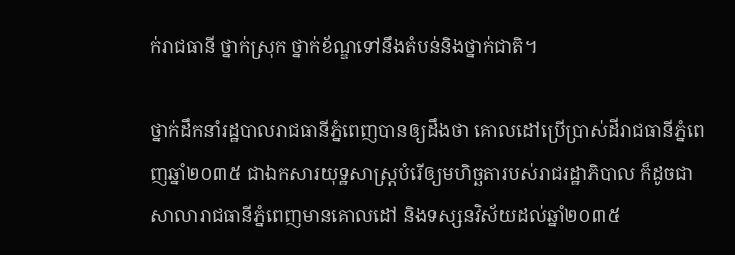ក់រាជធានី ថ្នាក់ស្រុក ថ្នាក់ខ័ណ្ឌទៅនឹងតំបន់និងថ្នាក់ជាតិ។

ថ្នាក់ដឹកនាំរដ្ឋបាលរាជធានីភ្នំពេញបានឲ្យដឹងថា គោលដៅប្រើប្រាស់ដីរាជធានីភ្នំពេញឆ្នាំ២០៣៥ ជាឯកសារយុទ្ឋសាស្រ្តបំរើឲ្យមហិច្ឆតារបស់រាជរដ្ឋាភិបាល ក៏ដូចជាសាលារាជធានីភ្នំពេញមានគោលដៅ និងទស្សនវិស័យដល់ឆ្នាំ២០៣៥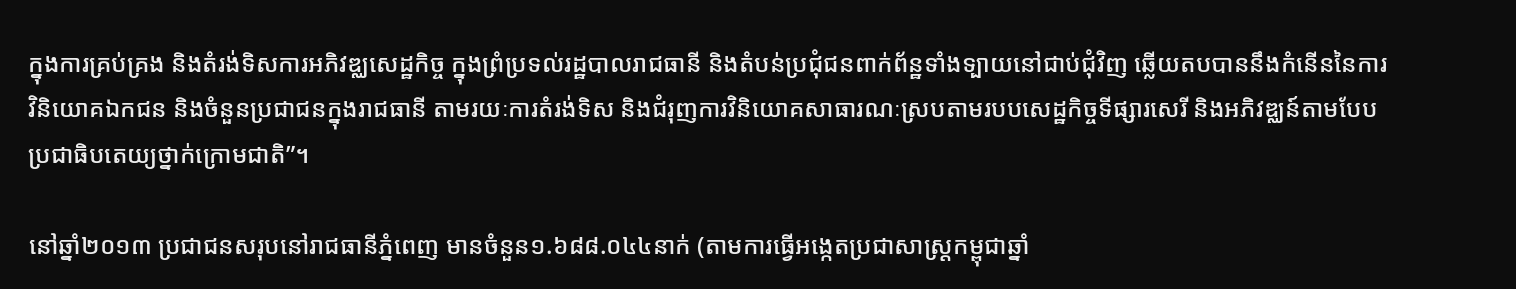ក្នុងការគ្រប់គ្រង និងតំរង់ទិសការអភិវឌ្ឈសេដ្ឋកិច្ច ក្នុងព្រំប្រទល់រដ្ឋបាលរាជធានី និងតំបន់ប្រជុំជនពាក់ព័ន្ឋទាំងទ្បាយនៅជាប់ជុំវិញ ឆ្លើយតបបាននឹងកំនើននៃការវិនិយោគឯកជន និងចំនួនប្រជាជនក្នុងរាជធានី តាមរយៈការតំរង់ទិស និងជំរុញការវិនិយោគសាធារណៈស្របតាមរបបសេដ្ឋកិច្ចទីផ្សារសេរី និងអភិវឌ្ឈន៍តាមបែបប្រជាធិបតេយ្យថ្នាក់ក្រោមជាតិ”។

នៅឆ្នាំ២០១៣ ប្រជាជនសរុបនៅរាជធានីភ្នំពេញ មានចំនួន១.៦៨៨.០៤៤នាក់ (តាមការធ្វើអង្កេតប្រជាសាស្រ្តកម្ពុជាឆ្នាំ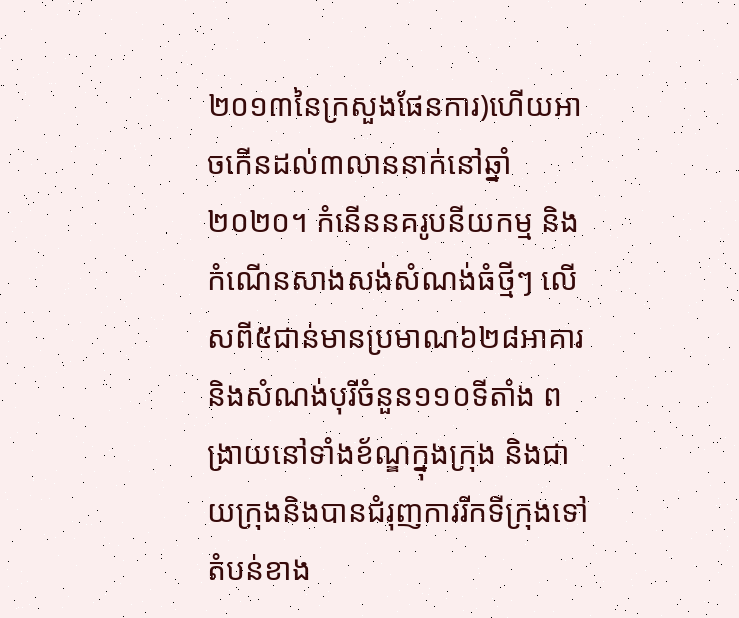២០១៣នៃក្រសួងផែនការ)ហើយអាចកើនដល់៣លាននាក់នៅឆ្នាំ២០២០។ កំនើននគរូបនីយកម្ម និងកំណើនសាងសង់សំណង់ធំថ្មីៗ លើសពី៥ជាន់មានប្រមាណ៦២៨អាគារ និងសំណង់បុរីចំនួន១១០ទីតាំង ពង្រាយនៅទាំងខ័ណ្ឌក្នុងក្រុង និងជាយក្រុងនិងបានជំរុញការរីកទីក្រុងទៅតំបន់ខាង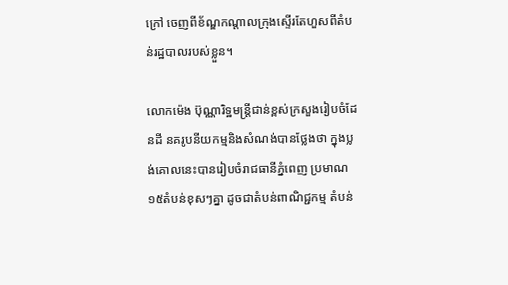ក្រៅ ចេញពីខ័ណ្ឌកណ្តាលក្រុងស្ទើរតែហួសពីតំបន់រដ្ឋបាលរបស់ខ្លួន។

លោកម៉េង ប៊ុណ្ណារិទ្ឋមន្រ្តីជាន់ខ្ពស់ក្រសួងរៀបចំដែនដី នគរូបនីយកម្មនិងសំណង់បានថ្លែងថា ក្នុងប្លង់គោលនេះបានរៀបចំរាជធានីភ្នំពេញ ប្រមាណ១៥តំបន់ខុសៗគ្នា ដូចជាតំបន់ពាណិជ្ជកម្ម តំបន់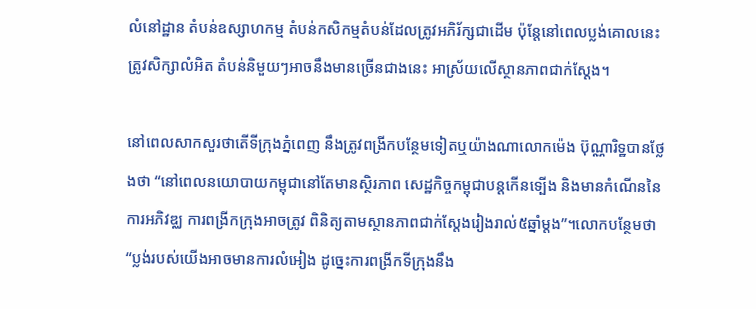លំនៅដ្ឋាន តំបន់ឧស្សាហកម្ម តំបន់កសិកម្មតំបន់ដែលត្រូវអភិរ័ក្សជាដើម ប៉ុន្តែនៅពេលប្លង់គោលនេះត្រូវសិក្សាលំអិត តំបន់និមួយៗអាចនឹងមានច្រើនជាងនេះ អាស្រ័យលើស្ថានភាពជាក់ស្តែង។

នៅពេលសាកសួរថាតើទីក្រុងភ្នំពេញ នឹងត្រូវពង្រីកបន្ថែមទៀតឬយ៉ាងណាលោកម៉េង ប៊ុណ្ណារិទ្ឋបានថ្លែងថា “នៅពេលនយោបាយកម្ពុជានៅតែមានស្ថិរភាព សេដ្ឋកិច្ចកម្ពុជាបន្តកើនទ្បើង និងមានកំណើននៃការអភិវឌ្ឈ ការពង្រីកក្រុងអាចត្រូវ ពិនិត្យតាមស្ថានភាពជាក់ស្តែងរៀងរាល់៥ឆ្នាំម្តង”។លោកបន្ថែមថា“ប្លង់របស់យើងអាចមានការលំអៀង ដូច្នេះការពង្រីកទីក្រុងនឹង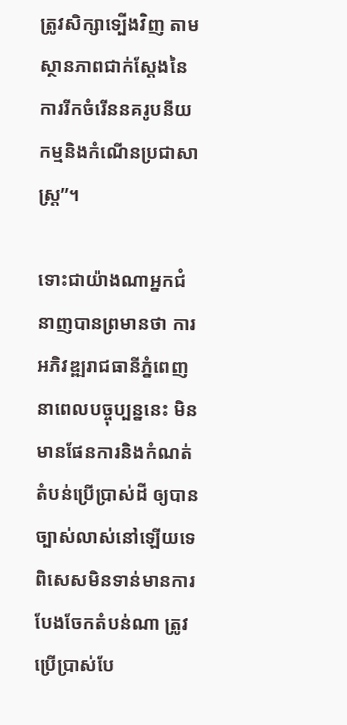ត្រូវសិក្សាទ្បើងវិញ តាមស្ថានភាពជាក់ស្តែងនៃការរីកចំរើននគរូបនីយកម្មនិងកំណើនប្រជាសាស្រ្ត”។

ទោះជាយ៉ាងណាអ្នកជំនាញបានព្រមានថា ការអភិវឌ្ឍរាជធានីភ្នំពេញនាពេលបច្ចុប្បន្ននេះ មិនមានផែនការនិងកំណត់តំបន់ប្រើប្រាស់ដី ឲ្យបានច្បាស់លាស់នៅឡើយទេ ពិសេសមិនទាន់មានការបែងចែកតំបន់ណា ត្រូវប្រើប្រាស់បែ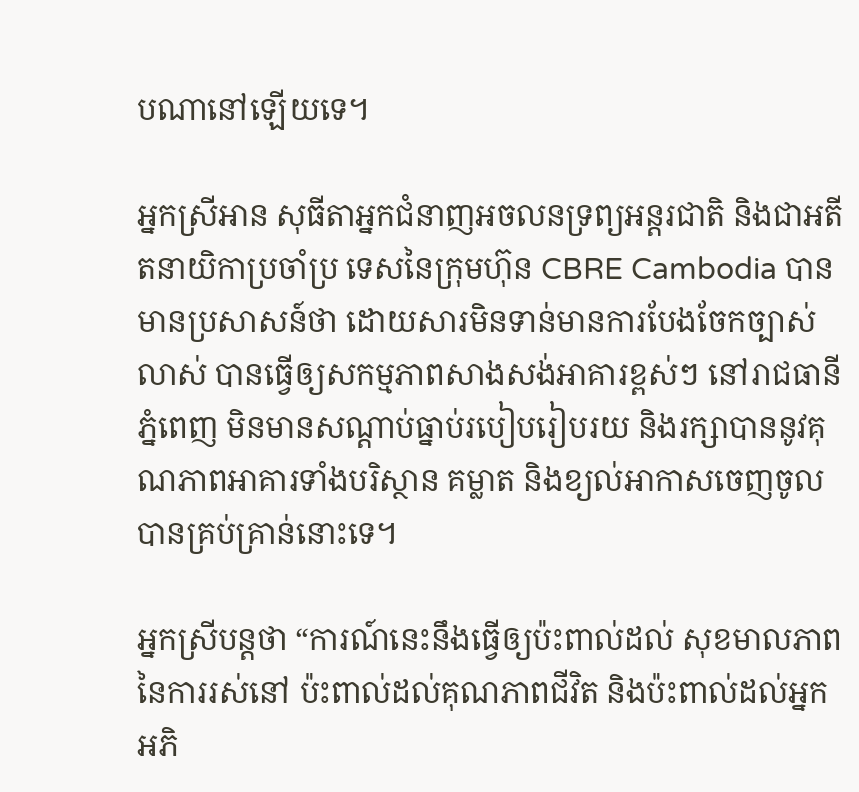បណានៅឡើយទេ។

អ្នកស្រីអាន សុធីតាអ្នកជំនាញអចលនទ្រព្យអន្តរជាតិ និងជាអតីតនាយិកាប្រចាំប្រ ទេសនៃក្រុមហ៊ុន CBRE Cambodia បានមានប្រសាសន៍ថា ដោយសារមិនទាន់មានការបែងចែកច្បាស់លាស់ បានធ្វើឲ្យសកម្មភាពសាងសង់អាគារខ្ពស់ៗ នៅរាជធានីភ្នំពេញ មិនមានសណ្តាប់ធ្នាប់របៀបរៀបរយ និងរក្សាបាននូវគុណភាពអាគារទាំងបរិស្ថាន គម្លាត និងខ្យល់អាកាសចេញចូលបានគ្រប់គ្រាន់នោះទេ។

អ្នកស្រីបន្តថា “ការណ៍នេះនឹងធ្វើឲ្យប៉ះពាល់ដល់ សុខមាលភាពនៃការរស់នៅ ប៉ះពាល់ដល់គុណភាពជីវិត និងប៉ះពាល់ដល់អ្នកអភិ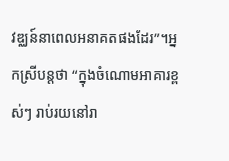វឌ្ឈន៍នាពេលអនាគតផងដែរ”។អ្នកស្រីបន្តថា “ក្នុងចំណោមអាគារខ្ពស់ៗ រាប់រយនៅរា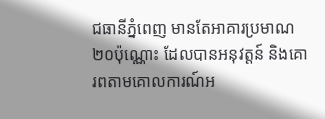ជធានីភ្នំពេញ មានតែអាគារប្រមាណ២០ប៉ុណ្ណោះ ដែលបានអនុវត្តន៍ និងគោរពតាមគោលការណ៍អ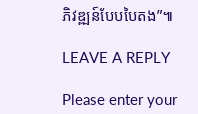ភិវឌ្ឍន៍បែបបៃតង”៕

LEAVE A REPLY

Please enter your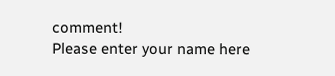comment!
Please enter your name here